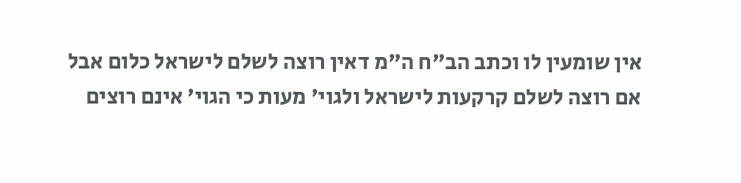אין שומעין לו וכתב הב"ח ה"מ דאין רוצה לשלם לישראל כלום אבל אם רוצה לשלם קרקעות לישראל ולגוי' מעות כי הגוי' אינם רוצים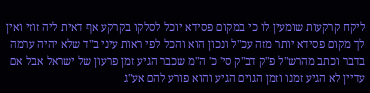ליקח קרקעות שומעין לו כי במקום פסידא יוכל לסלקו בקרקע אף דאית ליה זוזי ואין לך מקום פסידא יותר מזה עכ"ל ונכון הוא והכל לפי ראות עיני ב"ד שלא יהיה ערמה בדבר וכתב מהרש"ל פ"ק דב"ק סי' כ' ה"מ שכבר הגיע זמן פרעון של ישראל אבל אם עדיין לא הגיע זמנו וזמן הגוים הגיע והוא פורע להם אע"ג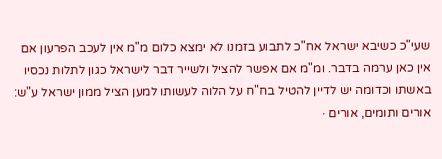שעי"כ כשיבא ישראל אח"כ לתבוע בזמנו לא ימצא כלום מ"מ אין לעכב הפרעון אם אין כאן ערמה בדבר. ומ"מ אם אפשר להציל ולשייר דבר לישראל כגון לתלות נכסיו באשתו וכדומה יש לדיין להטיל בח"ח על הלוה לעשותו למען הציל ממון ישראל ע"ש:
אורים ותומים, אורים ·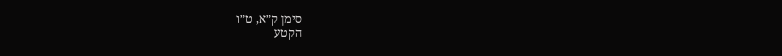סימן ק״א, ט״ו
הקטע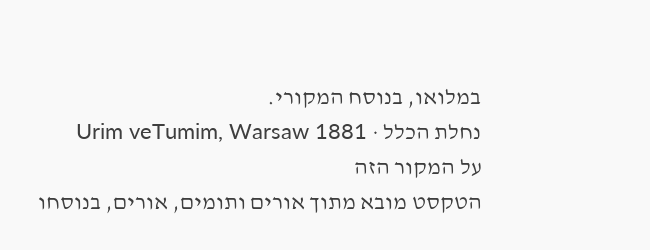במלואו, בנוסח המקורי.
נחלת הכלל · Urim veTumim, Warsaw 1881
על המקור הזה
הטקסט מובא מתוך אורים ותומים, אורים, בנוסחו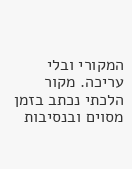המקורי ובלי עריכה. מקור הלכתי נכתב בזמן מסוים ובנסיבות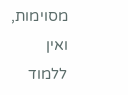מסוימות, ואין ללמוד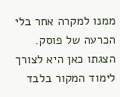ממנו למקרה אחר בלי הכרעה של פוסק. הצגתו כאן היא לצורך לימוד המקור בלבד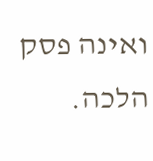ואינה פסק הלכה.